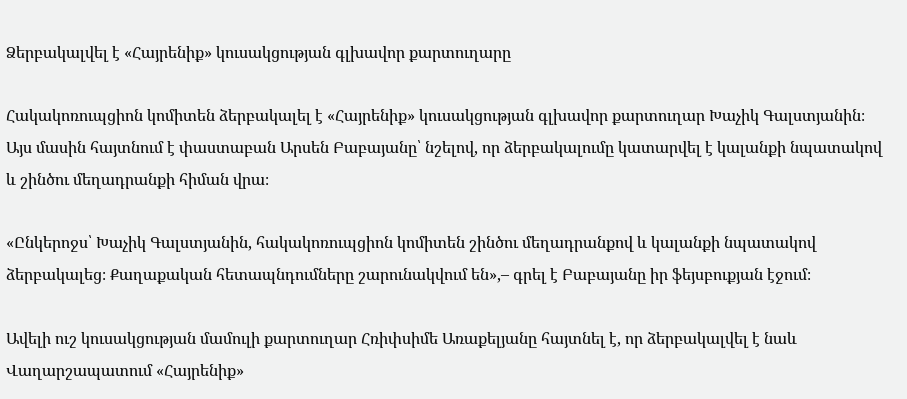Ձերբակալվել է «Հայրենիք» կուսակցության գլխավոր քարտուղարը

Հակակոռուպցիոն կոմիտեն ձերբակալել է «Հայրենիք» կուսակցության գլխավոր քարտուղար Խաչիկ Գալստյանին։ Այս մասին հայտնում է փաստաբան Արսեն Բաբայանը՝ նշելով, որ ձերբակալումը կատարվել է կալանքի նպատակով և շինծու մեղադրանքի հիման վրա։

«Ընկերոջս՝ Խաչիկ Գալստյանին, հակակոռուպցիոն կոմիտեն շինծու մեղադրանքով և կալանքի նպատակով ձերբակալեց։ Քաղաքական հետապնդումները շարունակվում են»,– գրել է Բաբայանը իր ֆեյսբուքյան էջում։

Ավելի ուշ կուսակցության մամուլի քարտուղար Հռիփսիմե Առաքելյանը հայտնել է, որ ձերբակալվել է նաև Վաղարշապատում «Հայրենիք»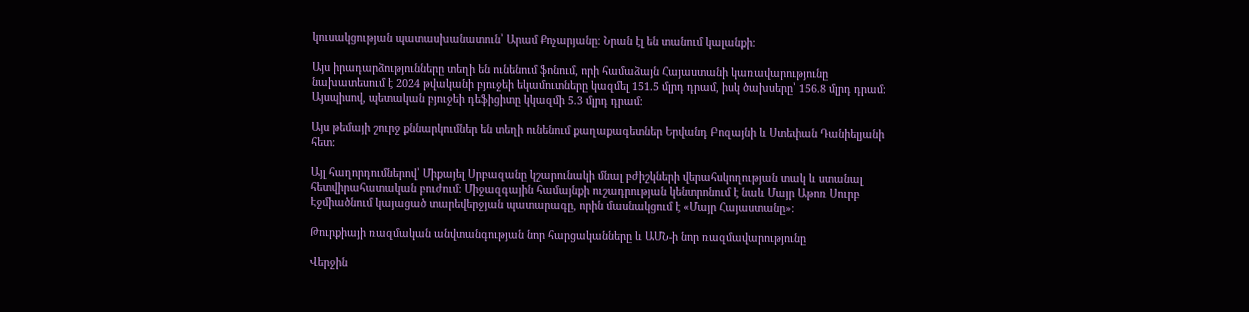կուսակցության պատասխանատուն՝ Արամ Քոչարյանը։ Նրան էլ են տանում կալանքի։

Այս իրադարձությունները տեղի են ունենում ֆոնում, որի համաձայն Հայաստանի կառավարությունը նախատեսում է 2024 թվականի բյուջեի եկամուտները կազմել 151.5 մլրդ դրամ, իսկ ծախսերը՝ 156.8 մլրդ դրամ։ Այսպիսով, պետական բյուջեի դեֆիցիտը կկազմի 5.3 մլրդ դրամ։

Այս թեմայի շուրջ քննարկումներ են տեղի ունենում քաղաքագետներ Երվանդ Բոզայնի և Ստեփան Դանիելյանի հետ։

Այլ հաղորդումներով՝ Միքայել Սրբազանը կշարունակի մնալ բժիշկների վերահսկողության տակ և ստանալ հետվիրահատական բուժում։ Միջազգային համայնքի ուշադրության կենտրոնում է նաև Մայր Աթոռ Սուրբ Էջմիածնում կայացած տարեվերջյան պատարագը, որին մասնակցում է «Մայր Հայաստանը»։

Թուրքիայի ռազմական անվտանգության նոր հարցականները և ԱՄՆ-ի նոր ռազմավարությունը

Վերջին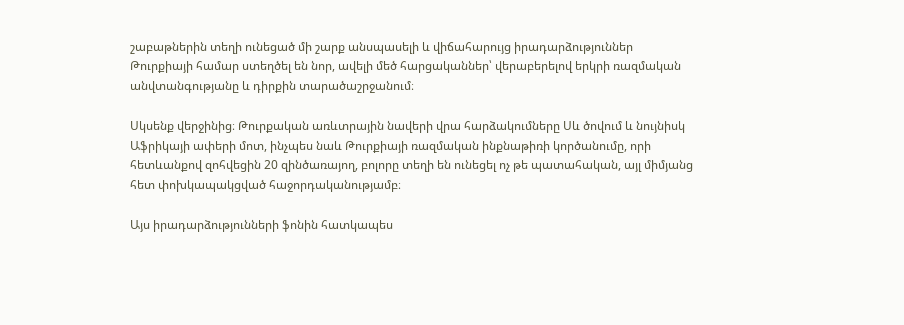շաբաթներին տեղի ունեցած մի շարք անսպասելի և վիճահարույց իրադարձություններ Թուրքիայի համար ստեղծել են նոր, ավելի մեծ հարցականներ՝ վերաբերելով երկրի ռազմական անվտանգությանը և դիրքին տարածաշրջանում։

Սկսենք վերջինից։ Թուրքական առևտրային նավերի վրա հարձակումները Սև ծովում և նույնիսկ Աֆրիկայի ափերի մոտ, ինչպես նաև Թուրքիայի ռազմական ինքնաթիռի կործանումը, որի հետևանքով զոհվեցին 20 զինծառայող, բոլորը տեղի են ունեցել ոչ թե պատահական, այլ միմյանց հետ փոխկապակցված հաջորդականությամբ։

Այս իրադարձությունների ֆոնին հատկապես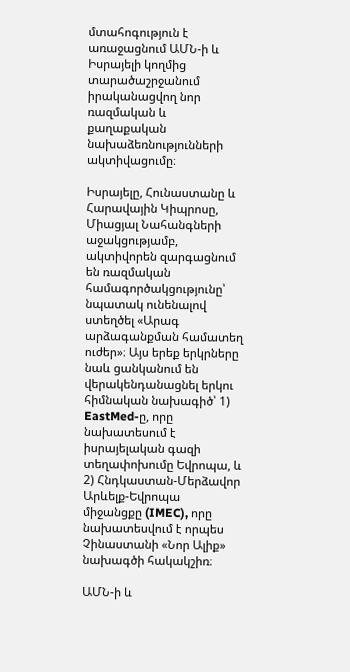մտահոգություն է առաջացնում ԱՄՆ-ի և Իսրայելի կողմից տարածաշրջանում իրականացվող նոր ռազմական և քաղաքական նախաձեռնությունների ակտիվացումը։

Իսրայելը, Հունաստանը և Հարավային Կիպրոսը, Միացյալ Նահանգների աջակցությամբ, ակտիվորեն զարգացնում են ռազմական համագործակցությունը՝ նպատակ ունենալով ստեղծել «Արագ արձագանքման համատեղ ուժեր»։ Այս երեք երկրները նաև ցանկանում են վերակենդանացնել երկու հիմնական նախագիծ՝ 1) EastMed-ը, որը նախատեսում է իսրայելական գազի տեղափոխումը Եվրոպա, և 2) Հնդկաստան-Մերձավոր Արևելք-Եվրոպա միջանցքը (IMEC), որը նախատեսվում է որպես Չինաստանի «Նոր Ալիք» նախագծի հակակշիռ։

ԱՄՆ-ի և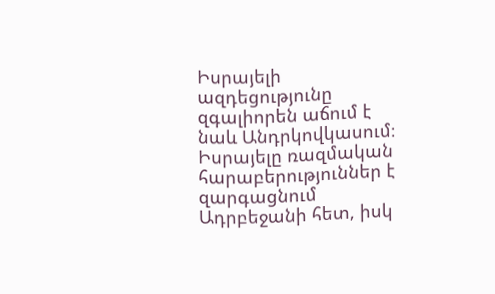Իսրայելի ազդեցությունը զգալիորեն աճում է նաև Անդրկովկասում։ Իսրայելը ռազմական հարաբերություններ է զարգացնում Ադրբեջանի հետ, իսկ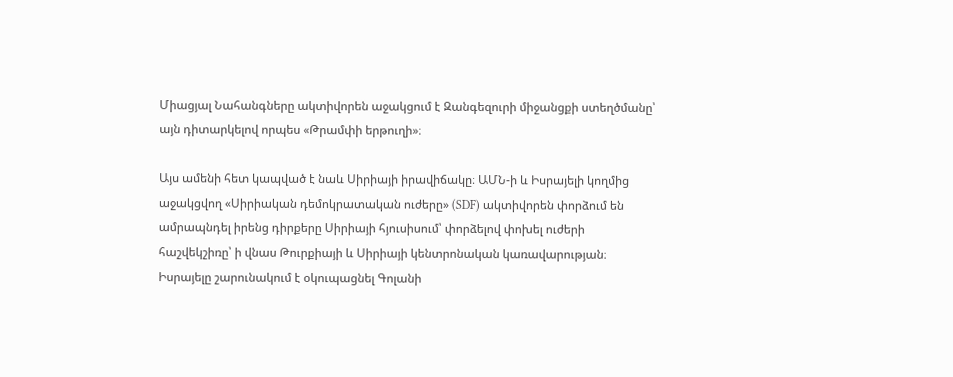Միացյալ Նահանգները ակտիվորեն աջակցում է Զանգեզուրի միջանցքի ստեղծմանը՝ այն դիտարկելով որպես «Թրամփի երթուղի»։

Այս ամենի հետ կապված է նաև Սիրիայի իրավիճակը։ ԱՄՆ-ի և Իսրայելի կողմից աջակցվող «Սիրիական դեմոկրատական ուժերը» (SDF) ակտիվորեն փորձում են ամրապնդել իրենց դիրքերը Սիրիայի հյուսիսում՝ փորձելով փոխել ուժերի հաշվեկշիռը՝ ի վնաս Թուրքիայի և Սիրիայի կենտրոնական կառավարության։ Իսրայելը շարունակում է օկուպացնել Գոլանի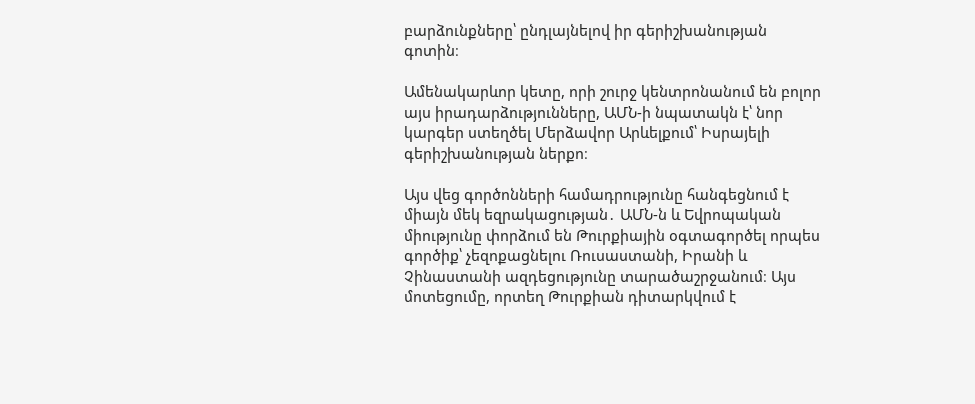բարձունքները՝ ընդլայնելով իր գերիշխանության գոտին։

Ամենակարևոր կետը, որի շուրջ կենտրոնանում են բոլոր այս իրադարձությունները, ԱՄՆ-ի նպատակն է՝ նոր կարգեր ստեղծել Մերձավոր Արևելքում՝ Իսրայելի գերիշխանության ներքո։

Այս վեց գործոնների համադրությունը հանգեցնում է միայն մեկ եզրակացության․ ԱՄՆ-ն և Եվրոպական միությունը փորձում են Թուրքիային օգտագործել որպես գործիք՝ չեզոքացնելու Ռուսաստանի, Իրանի և Չինաստանի ազդեցությունը տարածաշրջանում։ Այս մոտեցումը, որտեղ Թուրքիան դիտարկվում է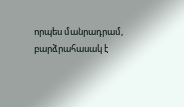որպես մանրադրամ, բարձրահասակ է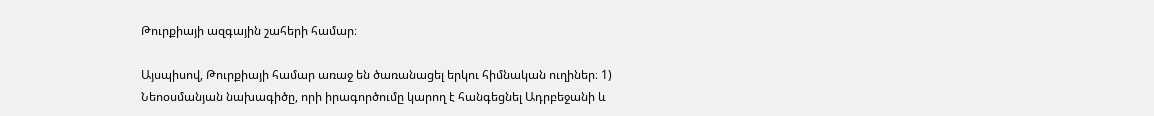Թուրքիայի ազգային շահերի համար։

Այսպիսով, Թուրքիայի համար առաջ են ծառանացել երկու հիմնական ուղիներ։ 1) Նեոօսմանյան նախագիծը, որի իրագործումը կարող է հանգեցնել Ադրբեջանի և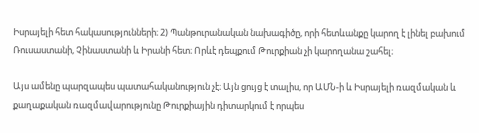Իսրայելի հետ հակասությունների։ 2) Պանթուրանական նախագիծը, որի հետևանքը կարող է լինել բախում Ռուսաստանի, Չինաստանի և Իրանի հետ։ Որևէ դեպքում Թուրքիան չի կարողանա շահել։

Այս ամենը պարզապես պատահականություն չէ։ Այն ցույց է տալիս, որ ԱՄՆ-ի և Իսրայելի ռազմական և քաղաքական ռազմավարությունը Թուրքիային դիտարկում է որպես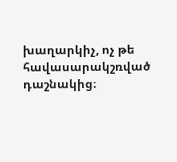խաղարկիչ, ոչ թե հավասարակշռված դաշնակից։